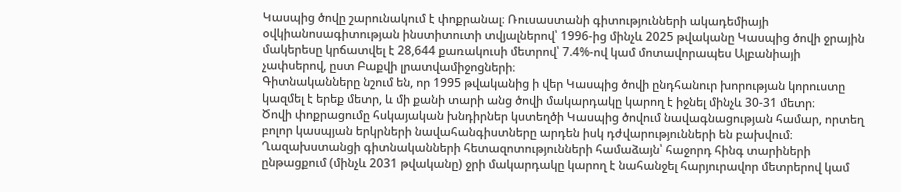Կասպից ծովը շարունակում է փոքրանալ։ Ռուսաստանի գիտությունների ակադեմիայի օվկիանոսագիտության ինստիտուտի տվյալներով՝ 1996-ից մինչև 2025 թվականը Կասպից ծովի ջրային մակերեսը կրճատվել է 28,644 քառակուսի մետրով՝ 7.4%-ով կամ մոտավորապես Ալբանիայի չափսերով, ըստ Բաքվի լրատվամիջոցների։
Գիտնականները նշում են, որ 1995 թվականից ի վեր Կասպից ծովի ընդհանուր խորության կորուստը կազմել է երեք մետր, և մի քանի տարի անց ծովի մակարդակը կարող է իջնել մինչև 30-31 մետր։
Ծովի փոքրացումը հսկայական խնդիրներ կստեղծի Կասպից ծովում նավագնացության համար, որտեղ բոլոր կասպյան երկրների նավահանգիստները արդեն իսկ դժվարությունների են բախվում։ Ղազախստանցի գիտնականների հետազոտությունների համաձայն՝ հաջորդ հինգ տարիների ընթացքում (մինչև 2031 թվականը) ջրի մակարդակը կարող է նահանջել հարյուրավոր մետրերով կամ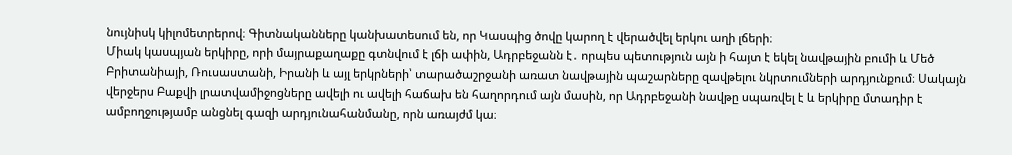նույնիսկ կիլոմետրերով։ Գիտնականները կանխատեսում են, որ Կասպից ծովը կարող է վերածվել երկու աղի լճերի։
Միակ կասպյան երկիրը, որի մայրաքաղաքը գտնվում է լճի ափին, Ադրբեջանն է․ որպես պետություն այն ի հայտ է եկել նավթային բումի և Մեծ Բրիտանիայի, Ռուսաստանի, Իրանի և այլ երկրների՝ տարածաշրջանի առատ նավթային պաշարները զավթելու նկրտումների արդյունքում։ Սակայն վերջերս Բաքվի լրատվամիջոցները ավելի ու ավելի հաճախ են հաղորդում այն մասին, որ Ադրբեջանի նավթը սպառվել է և երկիրը մտադիր է ամբողջությամբ անցնել գազի արդյունահանմանը, որն առայժմ կա։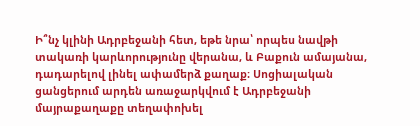Ի՞նչ կլինի Ադրբեջանի հետ, եթե նրա՝ որպես նավթի տակառի կարևորությունը վերանա, և Բաքուն ամայանա, դադարելով լինել ափամերձ քաղաք։ Սոցիալական ցանցերում արդեն առաջարկվում է Ադրբեջանի մայրաքաղաքը տեղափոխել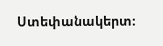Ստեփանակերտ։